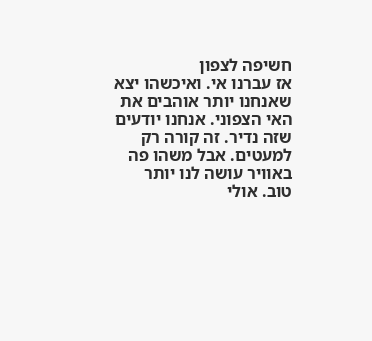חשיפה לצפון
אז עברנו אי. ואיכשהו יצא שאנחנו יותר אוהבים את האי הצפוני. אנחנו יודעים שזה נדיר. זה קורה רק למעטים. אבל משהו פה באוויר עושה לנו יותר טוב. אולי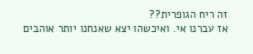זה ריח הגופרית??
אז עברנו אי. ואיכשהו יצא שאנחנו יותר אוהבים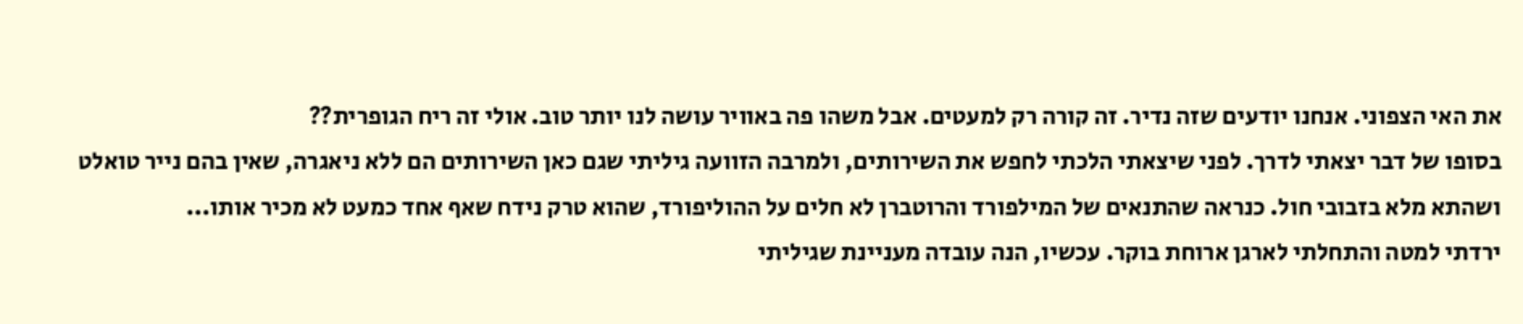את האי הצפוני. אנחנו יודעים שזה נדיר. זה קורה רק למעטים. אבל משהו פה באוויר עושה לנו יותר טוב. אולי זה ריח הגופרית??
בסופו של דבר יצאתי לדרך. לפני שיצאתי הלכתי לחפש את השירותים, ולמרבה הזוועה גיליתי שגם כאן השירותים הם ללא ניאגרה, שאין בהם נייר טואלט ושהתא מלא בזבובי חול. כנראה שהתנאים של המילפורד והרוטברן לא חלים על ההוליפורד, שהוא טרק נידח שאף אחד כמעט לא מכיר אותו...
ירדתי למטה והתחלתי לארגן ארוחת בוקר. עכשיו, הנה עובדה מעניינת שגיליתי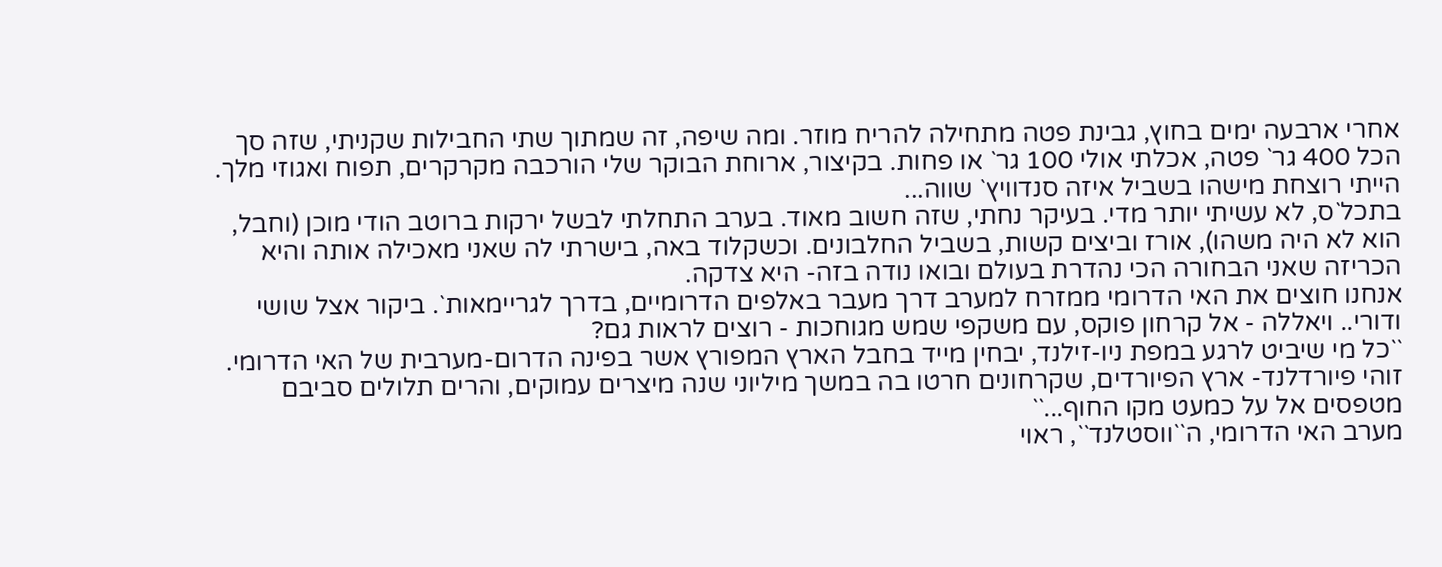אחרי ארבעה ימים בחוץ, גבינת פטה מתחילה להריח מוזר. ומה שיפה, זה שמתוך שתי החבילות שקניתי, שזה סך הכל 400 גר` פטה, אכלתי אולי 100 גר` או פחות. בקיצור, ארוחת הבוקר שלי הורכבה מקרקרים, תפוח ואגוזי מלך. הייתי רוצחת מישהו בשביל איזה סנדוויץ` שווה...
בתכל`ס, לא עשיתי יותר מדי. בעיקר נחתי, שזה חשוב מאוד. בערב התחלתי לבשל ירקות ברוטב הודי מוכן (וחבל, הוא לא היה משהו), אורז וביצים קשות, בשביל החלבונים. וכשקלוד באה, בישרתי לה שאני מאכילה אותה והיא הכריזה שאני הבחורה הכי נהדרת בעולם ובואו נודה בזה- היא צדקה.
אנחנו חוצים את האי הדרומי ממזרח למערב דרך מעבר באלפים הדרומיים, בדרך לגריימאות`. ביקור אצל שושי ודורי.. ויאללה - אל קרחון פוקס, עם משקפי שמש מגוחכות - רוצים לראות גם?
``כל מי שיביט לרגע במפת ניו-זילנד, יבחין מייד בחבל הארץ המפורץ אשר בפינה הדרום-מערבית של האי הדרומי. זוהי פיורדלנד- ארץ הפיורדים, שקרחונים חרטו בה במשך מיליוני שנה מיצרים עמוקים, והרים תלולים סביבם מטפסים אל על כמעט מקו החוף...``
מערב האי הדרומי, ה``ווסטלנד``, ראוי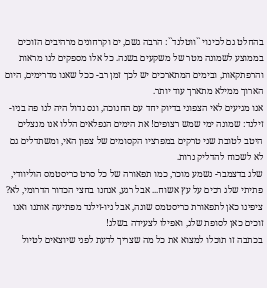בהחלט גם לכינוי ``ווטלנד``: הרבה גשם, ים וקרחונים מרהיבים הזוכים בממוצע לשמונה מטר של משקעים בשנה. כל אלו מספקים לנו מראות והרפתקאות, ובימים המתארכים יש לכך זמן רב- ככל שאנו מדרימים, היום הארוך ממילא מתארך עוד יותר.
אנו מגיעים לאי הצפוני בדיוק יחד עם החנוכה, ונס גדול היה לנו פה בניו-זילנד: שמונה ימי שמש רצופים! את הימים הנפלאים הללו אנו מנצלים היטב לטובת שני טרקים במפרציו הקסומים של צפון האי, ומשתדלים גם לא לשכוח להדליק נרות.
שלג בדצמבר- נשמע מוכר, כמו תפאורה של כל סרט כריסטמס הוליוודי, פתיתי שלג רכים על עץ אשוח... אבל רגע, אנחנו בחצי הכדור הדרומי, לא? ציפינו כאן לתפאורת כריסטמס שונה, אבל ניו-זילנד מפתיעה אותנו ואנו זוכים כאן לסופת שלג, ואפילו לצעידה בשלג!
בכתבה זו תוכלו למצוא את כל מה שצריך לדעת לפני שיוצאים לטיול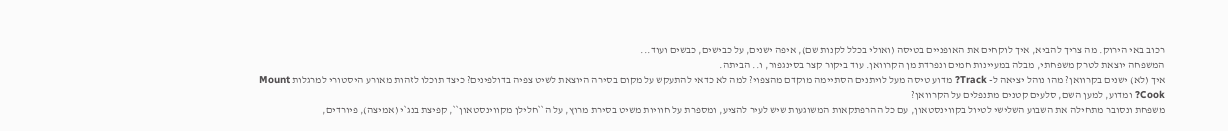רכוב באי הירוק. מה צריך להביא, איך לוקחים את האופניים בטיסה (ואולי בכלל לקנות שם), איפה ישנים, על כבישים, כבשים ועוד...
המשפחה יוצאת לטרק משפחתי, מבלה במעיינות חמים ונפרדת מן הקרוואן. עוד ביקור קצר בסינגפור, ו.. הביתה.
איך (לא) ישנים בקרוואן? מהו נוהל יציאה ל- Track? מדוע טיסה מעל לויתנים הסתיימה מוקדם מהצפוי? למה לא כדאי להתעקש על מקום בסירה היוצאת לשיט צפיה בדולפינים? כיצד תוכלו לזהות מאורע היסטורי למרגלות Mount Cook? ומדוע, למען השם, סלעים קטנים מתנפלים על הקרוואן?
משפחת ונסובר מתחילה את השבוע השלישי לטיול בקווינסטאון, עם כל ההרפתקאות המשוגעות שיש לעיר להציע, ומספרת על חוויות משיט בסירת מרוץ, על ה``חלילן מקווינסטאון``, קפיצת בנג`י (אמיצה), פיורדים,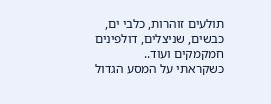תולעים זוהרות, כלבי ים, כבשים, שניצלים, דולפינים חמקמקים ועוד..
כשקראתי על המסע הגדול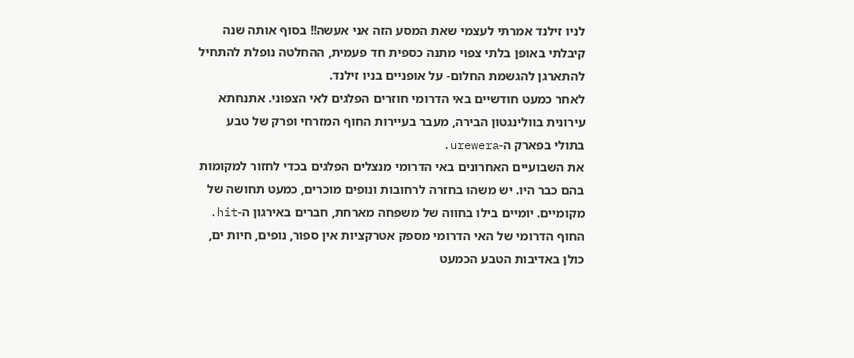לניו זילנד אמרתי לעצמי שאת המסע הזה אני אעשה!! בסוף אותה שנה קיבלתי באופן בלתי צפוי מתנה כספית חד פעמית, ההחלטה נופלת להתחיל להתארגן להגשמת החלום- על אופניים בניו זילנד.
לאחר כמעט חודשיים באי הדרומי חוזרים הפלגים לאי הצפוני. אתנחתא עירונית בוולינגטון הבירה, מעבר בעיירות החוף המזרחי ופרק של טבע בתולי בפארק ה-urewera.
את השבועיים האחרונים באי הדרומי מנצלים הפלגים בכדי לחזור למקומות בהם כבר היו. יש משהו בחזרה לרחובות ונופים מוכרים, כמעט תחושה של מקומיים. יומיים בילו בחווה של משפחה מארחת, חברים באירגון ה-hit.
החוף הדרומי של האי הדרומי מספק אטרקציות אין ספור, נופים, חיות ים, כולן באדיבות הטבע הכמעט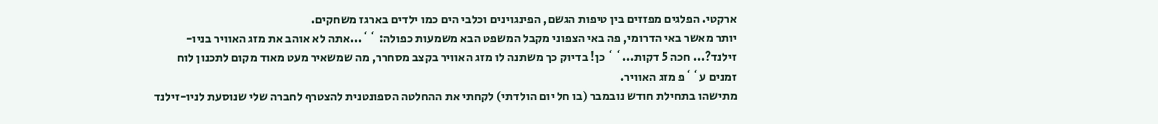ארקטי. הפלגים מפזזים בין טיפות הגשם, הפינגוינים וכלבי הים כמו ילדים בארגז משחקים.
יותר מאשר באי הדרומי, פה באי הצפוני מקבל המשפט הבא משמעות כפולה: ``...אתה לא אוהב את מזג האוויר בניו-זילנד?... חכה 5 דקות...`` כן! בדיוק כך משתנה לו מזג האוויר בקצב מסחרר, מה שמשאיר מעט מאוד מקום לתכנון לוח זמנים ע``פ מזג האוויר.
מתישהו בתחילת חודש נובמבר (בו חל יום הולדתי) לקחתי את ההחלטה הספונטנית להצטרף לחברה שלי שנוסעת לניו-זילנד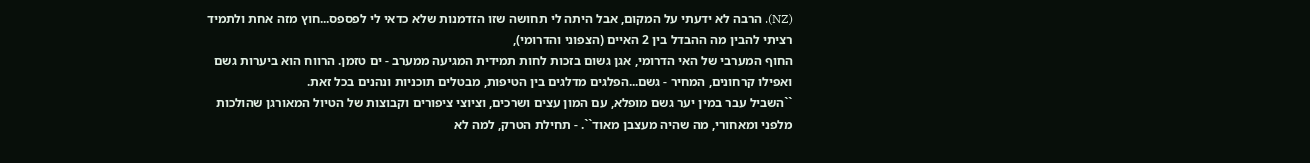(NZ). הרבה לא ידעתי על המקום, אבל היתה לי תחושה שזו הזדמנות שלא כדאי לי לפספס...חוץ מזה אחת ולתמיד רציתי להבין מה ההבדל בין 2 האיים (הצפוני והדרומי),
החוף המערבי של האי הדרומי, אגן גשום בזכות לחות תמידית המגיעה ממערב - ים טזמן. הרווח הוא ביערות גשם ואפילו קרחונים, המחיר - גשם...הפלגים מדלגים בין הטיפות, מבטלים תוכניות ונהנים בכל זאת.
``השביל עבר במין יער גשם מופלא, עם המון עצים ושרכים, וציוצי ציפורים וקבוצות של הטיול המאורגן שהולכות מלפני ומאחורי, מה שהיה מעצבן מאוד``. - תחילת הטרק, למה לא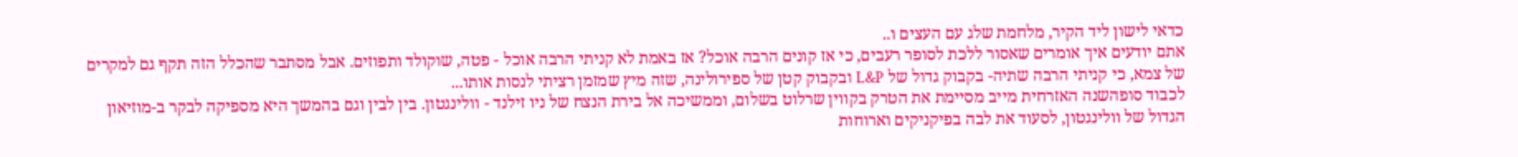כדאי לישון ליד הקיר, מלחמת שלג עם העצים ו..
אתם יודעים איך אומרים שאסור ללכת לסופר רעבים, כי אז קונים הרבה אוכל? אז באמת לא קניתי הרבה אוכל - פטה, שוקולד ותפוזים. אבל מסתבר שהכלל הזה תקף גם למקרים של צמא, כי קניתי הרבה שתיה- בקבוק גדול של L&P ובקבוק קטן של ספירולינה, שזה מיץ שמזמן רציתי לנסות אותו...
לכבוד סופהשנה האזרחית מייב מסיימת את הטרק בקווין שרלוט בשלום, וממשיכה אל בירת הנצח של ניו זילנד - וולינגטון. בין לבין וגם בהמשך היא מספיקה לבקר ב-מוזיאון הגדול של וולינגטון, לסעוד את לבה בפיקניקים וארוחות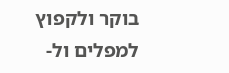בוקר ולקפוץ למפלים ול-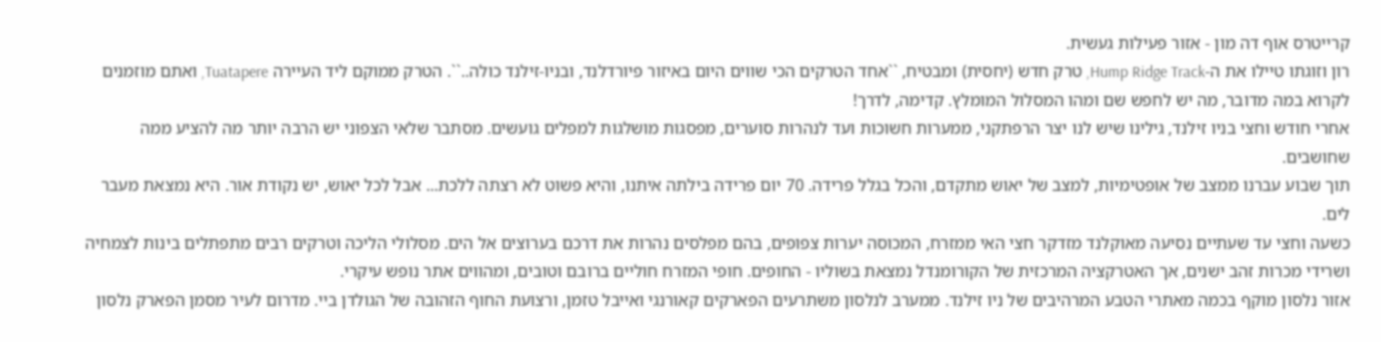קרייטרס אוף דה מון - אזור פעילות געשית.
רון וזוגתו טיילו את ה-Hump Ridge Track, טרק חדש (יחסית) ומבטיח, ``אחד הטרקים הכי שווים היום באיזור פיורדלנד, ובניו-זילנד כולה..``. הטרק ממוקם ליד העיירה Tuatapere, ואתם מוזמנים לקרוא במה מדובר, מה יש לחפש שם ומהו המסלול המומלץ. קדימה, לדרך!
אחרי חודש וחצי בניו זילנד, גילינו שיש לנו יצר הרפתקני, ממערות חשוכות ועד לנהרות סוערים, מפסגות מושלגות למפלים גועשים. מסתבר שלאי הצפוני יש הרבה יותר מה להציע ממה שחושבים.
תוך שבוע עברנו ממצב של אופטימיות, למצב של יאוש מתקדם, והכל בגלל פרידה. 70 יום פרידה בילתה איתנו, והיא פשוט לא רצתה ללכת... אבל לכל יאוש, יש נקודת אור. היא נמצאת מעבר לים.
כשעה וחצי עד שעתיים נסיעה מאוקלנד מזדקר חצי האי ממזרח, המכוסה יערות צפופים, בהם מפלסים נהרות את דרכם בערוצים אל הים. מסלולי הליכה וטרקים רבים מתפתלים בינות לצמחיה ושרידי מכרות זהב ישנים, אך האטרקציה המרכזית של הקורומנדל נמצאת בשוליו - החופים. חופי המזרח חוליים ברובם וטובים, ומהווים אתר נופש עיקרי.
אזור נלסון מוקף בכמה מאתרי הטבע המרהיבים של ניו זילנד. ממערב לנלסון משתרעים הפארקים קאורנגי ואייבל טזמן, ורצועת החוף הזהובה של הגולדן ביי. מדרום לעיר מסמן הפארק נלסון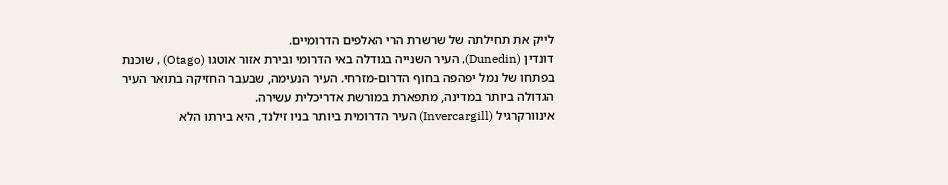לייק את תחילתה של שרשרת הרי האלפים הדרומיים.
דונדין (Dunedin), העיר השנייה בגודלה באי הדרומי ובירת אזור אוטגו (Otago) , שוכנת בפתחו של נמל יפהפה בחוף הדרום-מזרחי. העיר הנעימה, שבעבר החזיקה בתואר העיר הגדולה ביותר במדינה, מתפארת במורשת אדריכלית עשירה.
אינוורקרגיל (Invercargill) העיר הדרומית ביותר בניו זילנד, היא בירתו הלא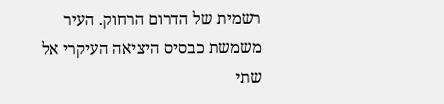רשמית של הדרום הרחוק. העיר משמשת כבסיס היציאה העיקרי אל שתי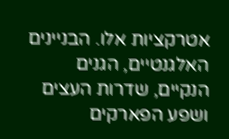אטרקציות אלו. הבניינים האלגנטיים, הגנים הנקיים, שדרות העצים ושפע הפארקים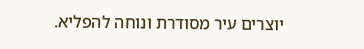יוצרים עיר מסודרת ונוחה להפליא.